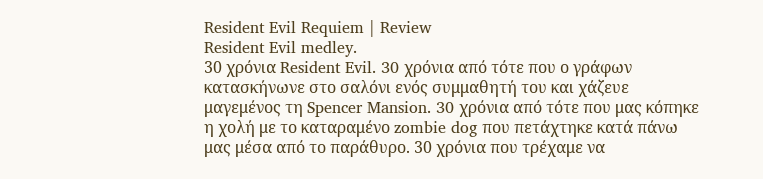Resident Evil Requiem | Review
Resident Evil medley.
30 χρόνια Resident Evil. 30 χρόνια από τότε που ο γράφων κατασκήνωνε στο σαλόνι ενός συμμαθητή του και χάζευε μαγεμένος τη Spencer Mansion. 30 χρόνια από τότε που μας κόπηκε η χολή με το καταραμένο zombie dog που πετάχτηκε κατά πάνω μας μέσα από το παράθυρο. 30 χρόνια που τρέχαμε να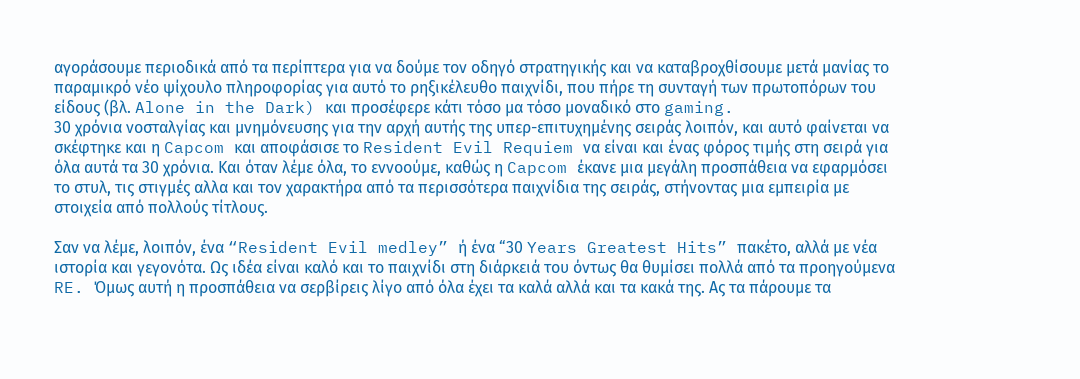αγοράσουμε περιοδικά από τα περίπτερα για να δούμε τον οδηγό στρατηγικής και να καταβροχθίσουμε μετά μανίας το παραμικρό νέο ψίχουλο πληροφορίας για αυτό το ρηξικέλευθο παιχνίδι, που πήρε τη συνταγή των πρωτοπόρων του είδους (βλ. Alone in the Dark) και προσέφερε κάτι τόσο μα τόσο μοναδικό στο gaming.
30 χρόνια νοσταλγίας και μνημόνευσης για την αρχή αυτής της υπερ-επιτυχημένης σειράς λοιπόν, και αυτό φαίνεται να σκέφτηκε και η Capcom και αποφάσισε το Resident Evil Requiem να είναι και ένας φόρος τιμής στη σειρά για όλα αυτά τα 30 χρόνια. Και όταν λέμε όλα, το εννοούμε, καθώς η Capcom έκανε μια μεγάλη προσπάθεια να εφαρμόσει το στυλ, τις στιγμές αλλα και τον χαρακτήρα από τα περισσότερα παιχνίδια της σειράς, στήνοντας μια εμπειρία με στοιχεία από πολλούς τίτλους.

Σαν να λέμε, λοιπόν, ένα “Resident Evil medley” ή ένα “30 Years Greatest Hits” πακέτο, αλλά με νέα ιστορία και γεγονότα. Ως ιδέα είναι καλό και το παιχνίδι στη διάρκειά του όντως θα θυμίσει πολλά από τα προηγούμενα RE. Όμως αυτή η προσπάθεια να σερβίρεις λίγο από όλα έχει τα καλά αλλά και τα κακά της. Ας τα πάρουμε τα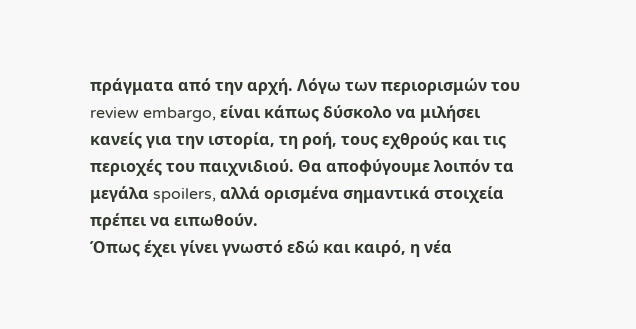πράγματα από την αρχή. Λόγω των περιορισμών του review embargo, είναι κάπως δύσκολο να μιλήσει κανείς για την ιστορία, τη ροή, τους εχθρούς και τις περιοχές του παιχνιδιού. Θα αποφύγουμε λοιπόν τα μεγάλα spoilers, αλλά ορισμένα σημαντικά στοιχεία πρέπει να ειπωθούν.
Όπως έχει γίνει γνωστό εδώ και καιρό, η νέα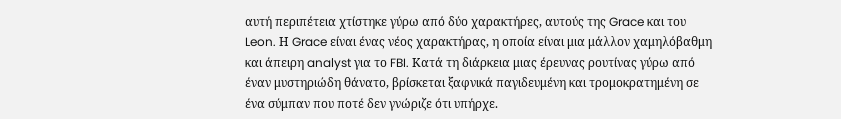αυτή περιπέτεια χτίστηκε γύρω από δύο χαρακτήρες, αυτούς της Grace και του Leon. Η Grace είναι ένας νέος χαρακτήρας, η οποία είναι μια μάλλον χαμηλόβαθμη και άπειρη analyst για το FBI. Κατά τη διάρκεια μιας έρευνας ρουτίνας γύρω από έναν μυστηριώδη θάνατο, βρίσκεται ξαφνικά παγιδευμένη και τρομοκρατημένη σε ένα σύμπαν που ποτέ δεν γνώριζε ότι υπήρχε.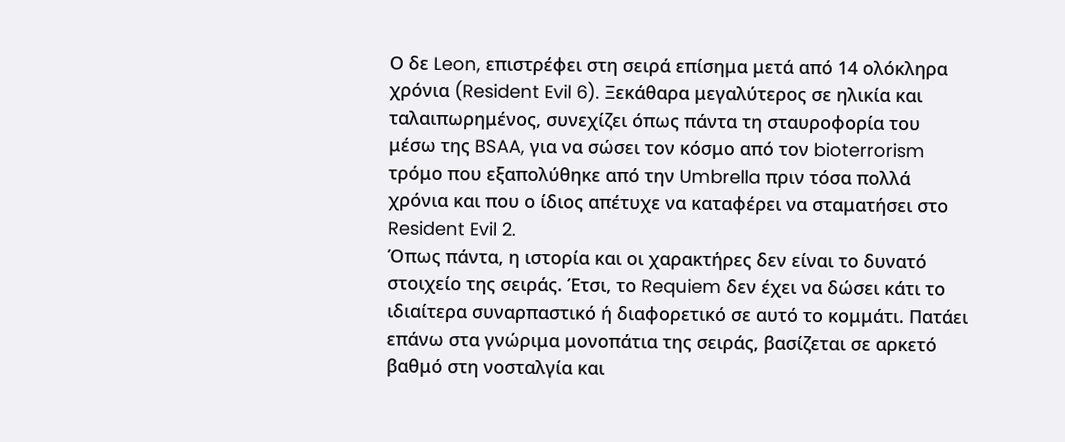Ο δε Leon, επιστρέφει στη σειρά επίσημα μετά από 14 ολόκληρα χρόνια (Resident Evil 6). Ξεκάθαρα μεγαλύτερος σε ηλικία και ταλαιπωρημένος, συνεχίζει όπως πάντα τη σταυροφορία του μέσω της BSAA, για να σώσει τον κόσμο από τον bioterrorism τρόμο που εξαπολύθηκε από την Umbrella πριν τόσα πολλά χρόνια και που ο ίδιος απέτυχε να καταφέρει να σταματήσει στο Resident Evil 2.
Όπως πάντα, η ιστορία και οι χαρακτήρες δεν είναι το δυνατό στοιχείο της σειράς. Έτσι, το Requiem δεν έχει να δώσει κάτι το ιδιαίτερα συναρπαστικό ή διαφορετικό σε αυτό το κομμάτι. Πατάει επάνω στα γνώριμα μονοπάτια της σειράς, βασίζεται σε αρκετό βαθμό στη νοσταλγία και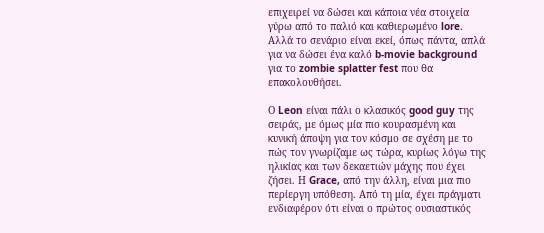επιχειρεί να δώσει και κάποια νέα στοιχεία γύρω από το παλιό και καθιερωμένο lore. Αλλά το σενάριο είναι εκεί, όπως πάντα, απλά για να δώσει ένα καλό b-movie background για το zombie splatter fest που θα επακολουθήσει.

Ο Leon είναι πάλι ο κλασικός good guy της σειράς, με όμως μία πιο κουρασμένη και κυνική άποψη για τον κόσμο σε σχέση με το πώς τον γνωρίζαμε ως τώρα, κυρίως λόγω της ηλικίας και των δεκαετιών μάχης που έχει ζήσει. Η Grace, από την άλλη, είναι μια πιο περίεργη υπόθεση. Από τη μία, έχει πράγματι ενδιαφέρον ότι είναι ο πρώτος ουσιαστικός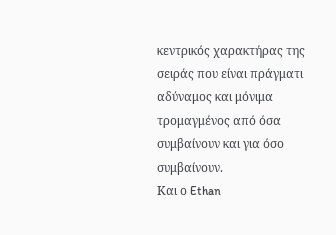κεντρικός χαρακτήρας της σειράς που είναι πράγματι αδύναμος και μόνιμα τρομαγμένος από όσα συμβαίνουν και για όσο συμβαίνουν.
Και ο Ethan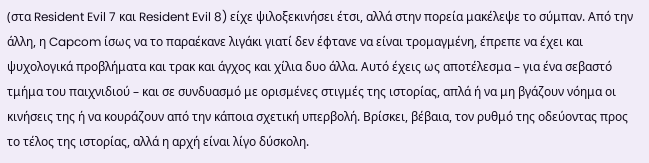(στα Resident Evil 7 και Resident Evil 8) είχε ψιλοξεκινήσει έτσι, αλλά στην πορεία μακέλεψε το σύμπαν. Από την άλλη, η Capcom ίσως να το παραέκανε λιγάκι γιατί δεν έφτανε να είναι τρομαγμένη, έπρεπε να έχει και ψυχολογικά προβλήματα και τρακ και άγχος και χίλια δυο άλλα. Αυτό έχεις ως αποτέλεσμα – για ένα σεβαστό τμήμα του παιχνιδιού – και σε συνδυασμό με ορισμένες στιγμές της ιστορίας, απλά ή να μη βγάζουν νόημα οι κινήσεις της ή να κουράζουν από την κάποια σχετική υπερβολή. Βρίσκει, βέβαια, τον ρυθμό της οδεύοντας προς το τέλος της ιστορίας, αλλά η αρχή είναι λίγο δύσκολη.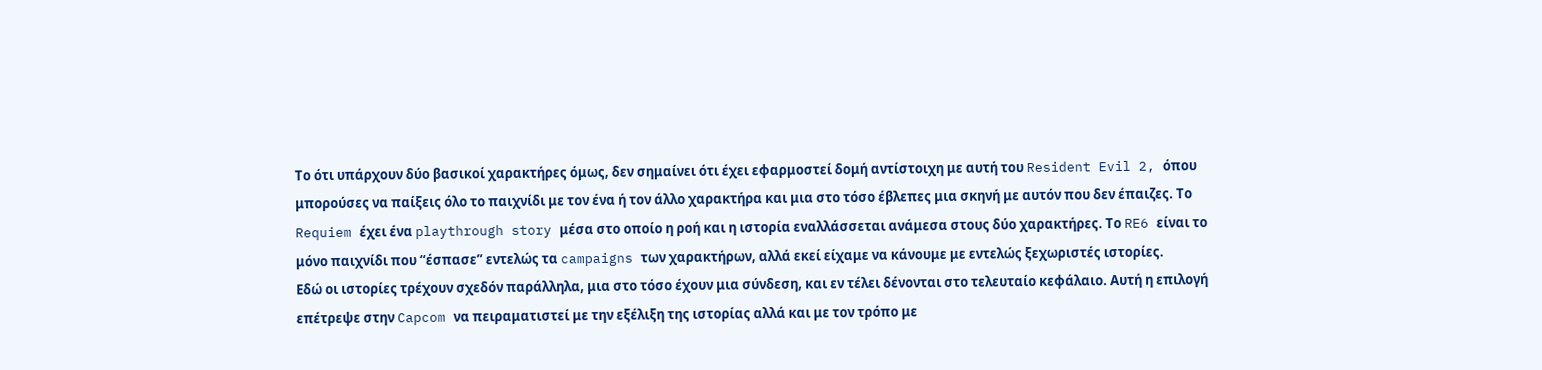Το ότι υπάρχουν δύο βασικοί χαρακτήρες όμως, δεν σημαίνει ότι έχει εφαρμοστεί δομή αντίστοιχη με αυτή του Resident Evil 2, όπου μπορούσες να παίξεις όλο το παιχνίδι με τον ένα ή τον άλλο χαρακτήρα και μια στο τόσο έβλεπες μια σκηνή με αυτόν που δεν έπαιζες. Το Requiem έχει ένα playthrough story μέσα στο οποίο η ροή και η ιστορία εναλλάσσεται ανάμεσα στους δύο χαρακτήρες. Το RE6 είναι το μόνο παιχνίδι που “έσπασε” εντελώς τα campaigns των χαρακτήρων, αλλά εκεί είχαμε να κάνουμε με εντελώς ξεχωριστές ιστορίες.
Εδώ οι ιστορίες τρέχουν σχεδόν παράλληλα, μια στο τόσο έχουν μια σύνδεση, και εν τέλει δένονται στο τελευταίο κεφάλαιο. Αυτή η επιλογή επέτρεψε στην Capcom να πειραματιστεί με την εξέλιξη της ιστορίας αλλά και με τον τρόπο με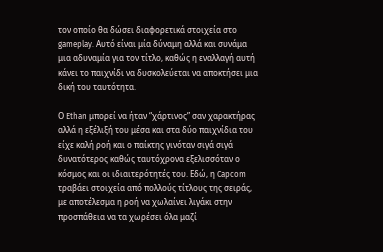τον οποίο θα δώσει διαφορετικά στοιχεία στο gameplay. Αυτό είναι μία δύναμη αλλά και συνάμα μια αδυναμία για τον τίτλο, καθώς η εναλλαγή αυτή κάνει το παιχνίδι να δυσκολεύεται να αποκτήσει μια δική του ταυτότητα.

Ο Ethan μπορεί να ήταν “χάρτινος” σαν χαρακτήρας αλλά η εξέλιξή του μέσα και στα δύο παιχνίδια του είχε καλή ροή και ο παίκτης γινόταν σιγά σιγά δυνατότερος καθώς ταυτόχρονα εξελισσόταν ο κόσμος και οι ιδιαιτερότητές του. Εδώ, η Capcom τραβάει στοιχεία από πολλούς τίτλους της σειράς, με αποτέλεσμα η ροή να χωλαίνει λιγάκι στην προσπάθεια να τα χωρέσει όλα μαζί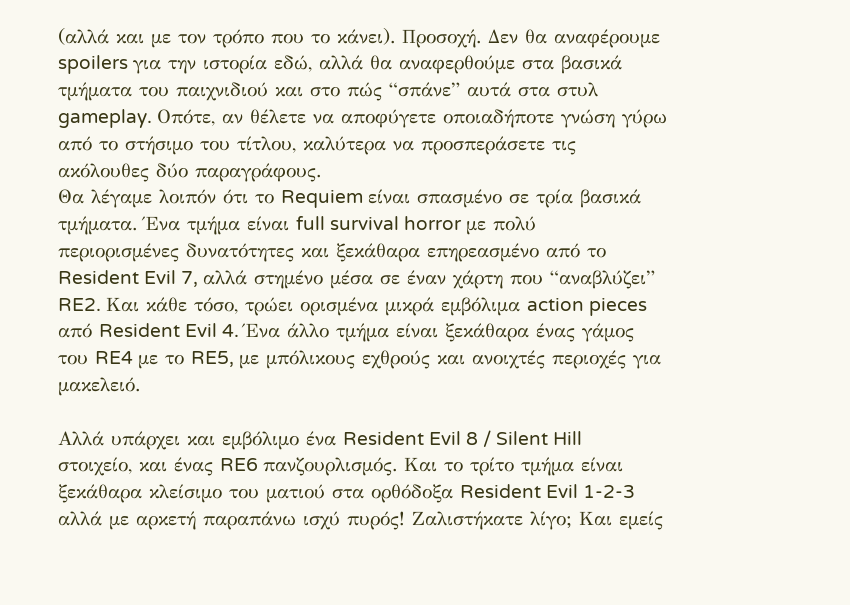(αλλά και με τον τρόπο που το κάνει). Προσοχή. Δεν θα αναφέρουμε spoilers για την ιστορία εδώ, αλλά θα αναφερθούμε στα βασικά τμήματα του παιχνιδιού και στο πώς “σπάνε” αυτά στα στυλ gameplay. Οπότε, αν θέλετε να αποφύγετε οποιαδήποτε γνώση γύρω από το στήσιμο του τίτλου, καλύτερα να προσπεράσετε τις ακόλουθες δύο παραγράφους.
Θα λέγαμε λοιπόν ότι το Requiem είναι σπασμένο σε τρία βασικά τμήματα. Ένα τμήμα είναι full survival horror με πολύ περιορισμένες δυνατότητες και ξεκάθαρα επηρεασμένο από το Resident Evil 7, αλλά στημένο μέσα σε έναν χάρτη που “αναβλύζει” RE2. Και κάθε τόσο, τρώει ορισμένα μικρά εμβόλιμα action pieces από Resident Evil 4. Ένα άλλο τμήμα είναι ξεκάθαρα ένας γάμος του RE4 με το RE5, με μπόλικους εχθρούς και ανοιχτές περιοχές για μακελειό.

Αλλά υπάρχει και εμβόλιμο ένα Resident Evil 8 / Silent Hill στοιχείο, και ένας RE6 πανζουρλισμός. Και το τρίτο τμήμα είναι ξεκάθαρα κλείσιμο του ματιού στα ορθόδοξα Resident Evil 1-2-3 αλλά με αρκετή παραπάνω ισχύ πυρός! Ζαλιστήκατε λίγο; Και εμείς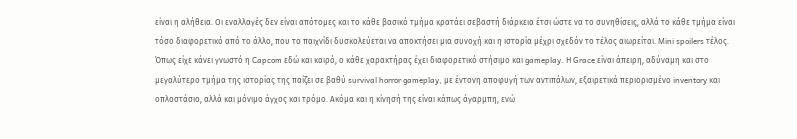είναι η αλήθεια. Οι εναλλαγές δεν είναι απότομες και το κάθε βασικό τμήμα κρατάει σεβαστή διάρκεια έτσι ώστε να το συνηθίσεις, αλλά το κάθε τμήμα είναι τόσο διαφορετικό από το άλλο, που το παιχνίδι δυσκολεύεται να αποκτήσει μια συνοχή και η ιστορία μέχρι σχεδόν το τέλος αιωρείται. Mini spoilers τέλος.
Όπως είχε κάνει γνωστό η Capcom εδώ και καιρό, ο κάθε χαρακτήρας έχει διαφορετικό στήσιμο και gameplay. Η Grace είναι άπειρη, αδύναμη και στο μεγαλύτερο τμήμα της ιστορίας της παίζει σε βαθύ survival horror gameplay, με έντονη αποφυγή των αντιπάλων, εξαιρετικά περιορισμένο inventory και οπλοστάσιο, αλλά και μόνιμο άγχος και τρόμο. Ακόμα και η κίνησή της είναι κάπως άγαρμπη, ενώ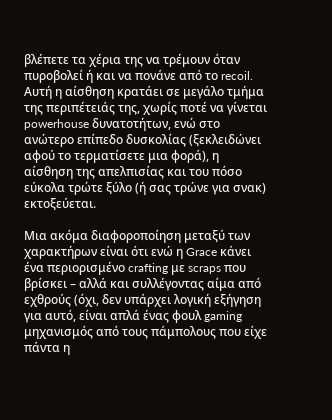βλέπετε τα χέρια της να τρέμουν όταν πυροβολεί ή και να πονάνε από το recoil. Αυτή η αίσθηση κρατάει σε μεγάλο τμήμα της περιπέτειάς της, χωρίς ποτέ να γίνεται powerhouse δυνατοτήτων, ενώ στο ανώτερο επίπεδο δυσκολίας (ξεκλειδώνει αφού το τερματίσετε μια φορά), η αίσθηση της απελπισίας και του πόσο εύκολα τρώτε ξύλο (ή σας τρώνε για σνακ) εκτοξεύεται.

Μια ακόμα διαφοροποίηση μεταξύ των χαρακτήρων είναι ότι ενώ η Grace κάνει ένα περιορισμένο crafting με scraps που βρίσκει – αλλά και συλλέγοντας αίμα από εχθρούς (όχι, δεν υπάρχει λογική εξήγηση για αυτό, είναι απλά ένας φουλ gaming μηχανισμός από τους πάμπολους που είχε πάντα η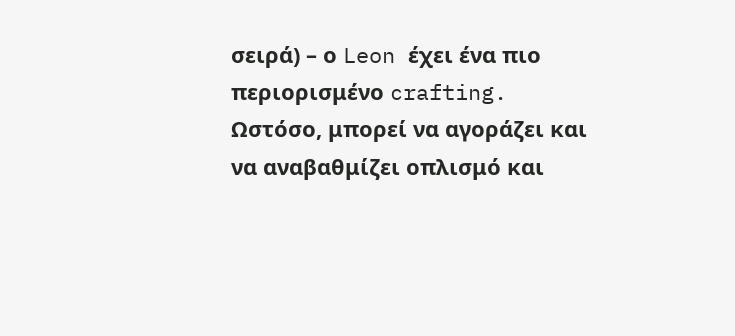σειρά) – ο Leon έχει ένα πιο περιορισμένο crafting. Ωστόσο, μπορεί να αγοράζει και να αναβαθμίζει οπλισμό και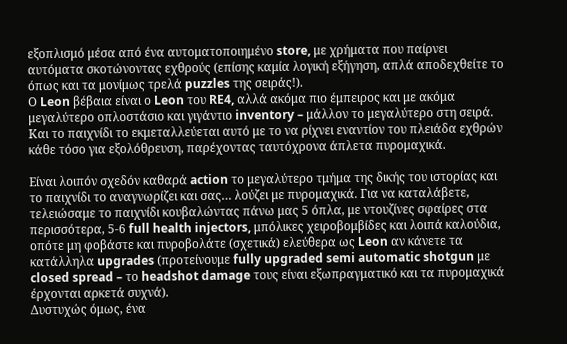εξοπλισμό μέσα από ένα αυτοματοποιημένο store, με χρήματα που παίρνει αυτόματα σκοτώνοντας εχθρούς (επίσης καμία λογική εξήγηση, απλά αποδεχθείτε το όπως και τα μονίμως τρελά puzzles της σειράς!).
Ο Leon βέβαια είναι ο Leon του RE4, αλλά ακόμα πιο έμπειρος και με ακόμα μεγαλύτερο οπλοστάσιο και γιγάντιο inventory – μάλλον το μεγαλύτερο στη σειρά. Και το παιχνίδι το εκμεταλλεύεται αυτό με το να ρίχνει εναντίον του πλειάδα εχθρών κάθε τόσο για εξολόθρευση, παρέχοντας ταυτόχρονα άπλετα πυρομαχικά.

Είναι λοιπόν σχεδόν καθαρά action το μεγαλύτερο τμήμα της δικής του ιστορίας και το παιχνίδι το αναγνωρίζει και σας… λούζει με πυρομαχικά. Για να καταλάβετε, τελειώσαμε το παιχνίδι κουβαλώντας πάνω μας 5 όπλα, με ντουζίνες σφαίρες στα περισσότερα, 5-6 full health injectors, μπόλικες χειροβομβίδες και λοιπά καλούδια, οπότε μη φοβάστε και πυροβολάτε (σχετικά) ελεύθερα ως Leon αν κάνετε τα κατάλληλα upgrades (προτείνουμε fully upgraded semi automatic shotgun με closed spread – το headshot damage τους είναι εξωπραγματικό και τα πυρομαχικά έρχονται αρκετά συχνά).
Δυστυχώς όμως, ένα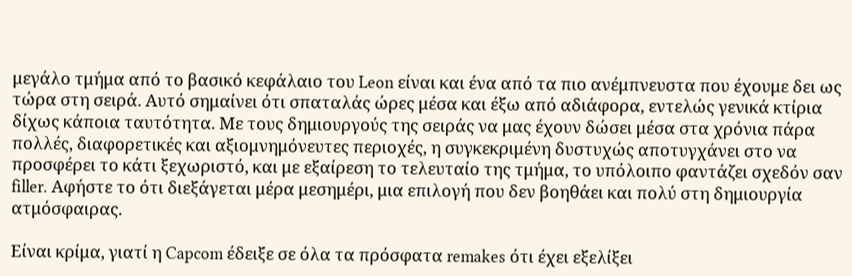μεγάλο τμήμα από το βασικό κεφάλαιο του Leon είναι και ένα από τα πιο ανέμπνευστα που έχουμε δει ως τώρα στη σειρά. Αυτό σημαίνει ότι σπαταλάς ώρες μέσα και έξω από αδιάφορα, εντελώς γενικά κτίρια δίχως κάποια ταυτότητα. Με τους δημιουργούς της σειράς να μας έχουν δώσει μέσα στα χρόνια πάρα πολλές, διαφορετικές και αξιομνημόνευτες περιοχές, η συγκεκριμένη δυστυχώς αποτυγχάνει στο να προσφέρει το κάτι ξεχωριστό, και με εξαίρεση το τελευταίο της τμήμα, το υπόλοιπο φαντάζει σχεδόν σαν filler. Αφήστε το ότι διεξάγεται μέρα μεσημέρι, μια επιλογή που δεν βοηθάει και πολύ στη δημιουργία ατμόσφαιρας.

Είναι κρίμα, γιατί η Capcom έδειξε σε όλα τα πρόσφατα remakes ότι έχει εξελίξει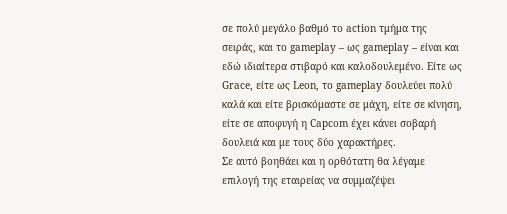σε πολύ μεγάλο βαθμό το action τμήμα της σειράς, και το gameplay – ως gameplay – είναι και εδώ ιδιαίτερα στιβαρό και καλοδουλεμένο. Είτε ως Grace, είτε ως Leon, το gameplay δουλεύει πολύ καλά και είτε βρισκόμαστε σε μάχη, είτε σε κίνηση, είτε σε αποφυγή η Capcom έχει κάνει σοβαρή δουλειά και με τους δύο χαρακτήρες.
Σε αυτό βοηθάει και η ορθότατη θα λέγαμε επιλογή της εταιρείας να συμμαζέψει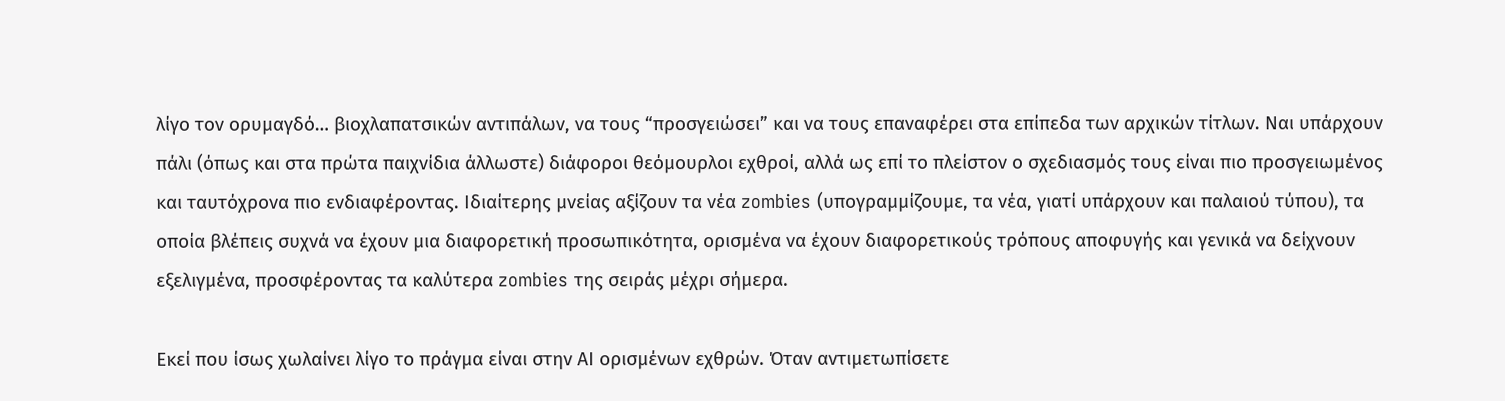λίγο τον ορυμαγδό… βιοχλαπατσικών αντιπάλων, να τους “προσγειώσει” και να τους επαναφέρει στα επίπεδα των αρχικών τίτλων. Ναι υπάρχουν πάλι (όπως και στα πρώτα παιχνίδια άλλωστε) διάφοροι θεόμουρλοι εχθροί, αλλά ως επί το πλείστον ο σχεδιασμός τους είναι πιο προσγειωμένος και ταυτόχρονα πιο ενδιαφέροντας. Ιδιαίτερης μνείας αξίζουν τα νέα zombies (υπογραμμίζουμε, τα νέα, γιατί υπάρχουν και παλαιού τύπου), τα οποία βλέπεις συχνά να έχουν μια διαφορετική προσωπικότητα, ορισμένα να έχουν διαφορετικούς τρόπους αποφυγής και γενικά να δείχνουν εξελιγμένα, προσφέροντας τα καλύτερα zombies της σειράς μέχρι σήμερα.

Εκεί που ίσως χωλαίνει λίγο το πράγμα είναι στην ΑΙ ορισμένων εχθρών. Όταν αντιμετωπίσετε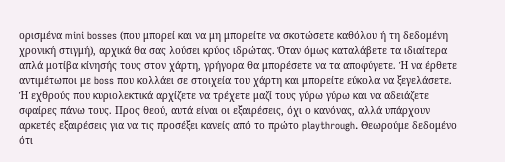ορισμένα mini bosses (που μπορεί και να μη μπορείτε να σκοτώσετε καθόλου ή τη δεδομένη χρονική στιγμή), αρχικά θα σας λούσει κρύος ιδρώτας. Όταν όμως καταλάβετε τα ιδιαίτερα απλά μοτίβα κίνησής τους στον χάρτη, γρήγορα θα μπορέσετε να τα αποφύγετε. Ή να έρθετε αντιμέτωποι με boss που κολλάει σε στοιχεία του χάρτη και μπορείτε εύκολα να ξεγελάσετε.
Ή εχθρούς που κυριολεκτικά αρχίζετε να τρέχετε μαζί τους γύρω γύρω και να αδειάζετε σφαίρες πάνω τους. Προς θεού, αυτά είναι οι εξαιρέσεις, όχι ο κανόνας, αλλά υπάρχουν αρκετές εξαιρέσεις για να τις προσέξει κανείς από το πρώτο playthrough. Θεωρούμε δεδομένο ότι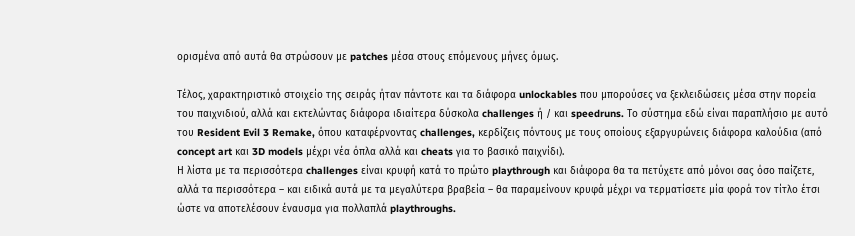ορισμένα από αυτά θα στρώσουν με patches μέσα στους επόμενους μήνες όμως.

Τέλος, χαρακτηριστικό στοιχείο της σειράς ήταν πάντοτε και τα διάφορα unlockables που μπορούσες να ξεκλειδώσεις μέσα στην πορεία του παιχνιδιού, αλλά και εκτελώντας διάφορα ιδιαίτερα δύσκολα challenges ή / και speedruns. Το σύστημα εδώ είναι παραπλήσιο με αυτό του Resident Evil 3 Remake, όπου καταφέρνοντας challenges, κερδίζεις πόντους με τους οποίους εξαργυρώνεις διάφορα καλούδια (από concept art και 3D models μέχρι νέα όπλα αλλά και cheats για το βασικό παιχνίδι).
Η λίστα με τα περισσότερα challenges είναι κρυφή κατά το πρώτο playthrough και διάφορα θα τα πετύχετε από μόνοι σας όσο παίζετε, αλλά τα περισσότερα – και ειδικά αυτά με τα μεγαλύτερα βραβεία – θα παραμείνουν κρυφά μέχρι να τερματίσετε μία φορά τον τίτλο έτσι ώστε να αποτελέσουν έναυσμα για πολλαπλά playthroughs.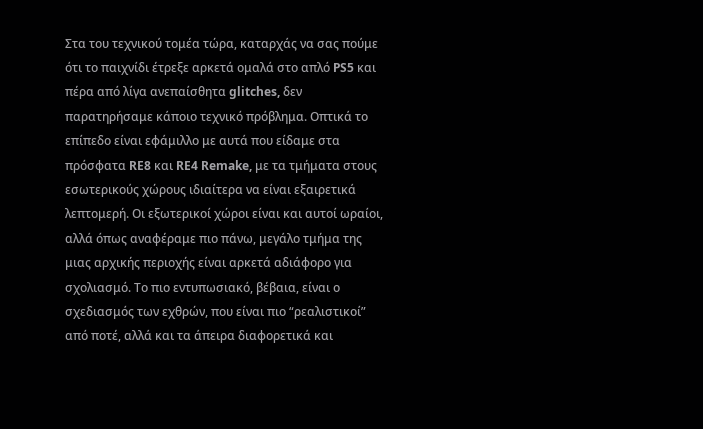Στα του τεχνικού τομέα τώρα, καταρχάς να σας πούμε ότι το παιχνίδι έτρεξε αρκετά ομαλά στο απλό PS5 και πέρα από λίγα ανεπαίσθητα glitches, δεν παρατηρήσαμε κάποιο τεχνικό πρόβλημα. Οπτικά το επίπεδο είναι εφάμιλλο με αυτά που είδαμε στα πρόσφατα RE8 και RE4 Remake, με τα τμήματα στους εσωτερικούς χώρους ιδιαίτερα να είναι εξαιρετικά λεπτομερή. Οι εξωτερικοί χώροι είναι και αυτοί ωραίοι, αλλά όπως αναφέραμε πιο πάνω, μεγάλο τμήμα της μιας αρχικής περιοχής είναι αρκετά αδιάφορο για σχολιασμό. Το πιο εντυπωσιακό, βέβαια, είναι ο σχεδιασμός των εχθρών, που είναι πιο “ρεαλιστικοί” από ποτέ, αλλά και τα άπειρα διαφορετικά και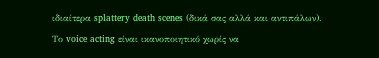ιδιαίτερα splattery death scenes (δικά σας αλλά και αντιπάλων).
Το voice acting είναι ικανοποιητικό χωρίς να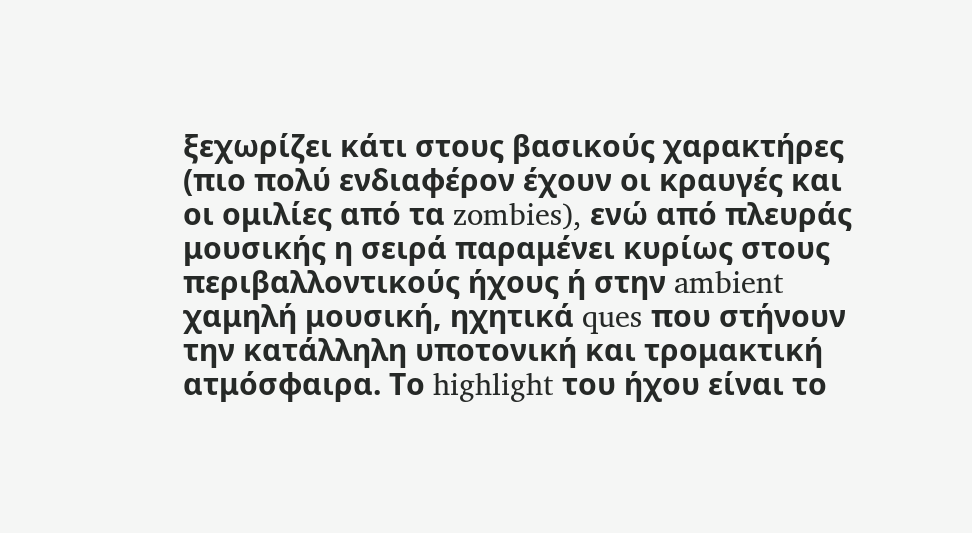ξεχωρίζει κάτι στους βασικούς χαρακτήρες (πιο πολύ ενδιαφέρον έχουν οι κραυγές και οι ομιλίες από τα zombies), ενώ από πλευράς μουσικής η σειρά παραμένει κυρίως στους περιβαλλοντικούς ήχους ή στην ambient χαμηλή μουσική, ηχητικά ques που στήνουν την κατάλληλη υποτονική και τρομακτική ατμόσφαιρα. Το highlight του ήχου είναι το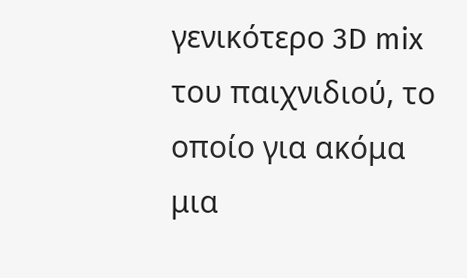γενικότερο 3D mix του παιχνιδιού, το οποίο για ακόμα μια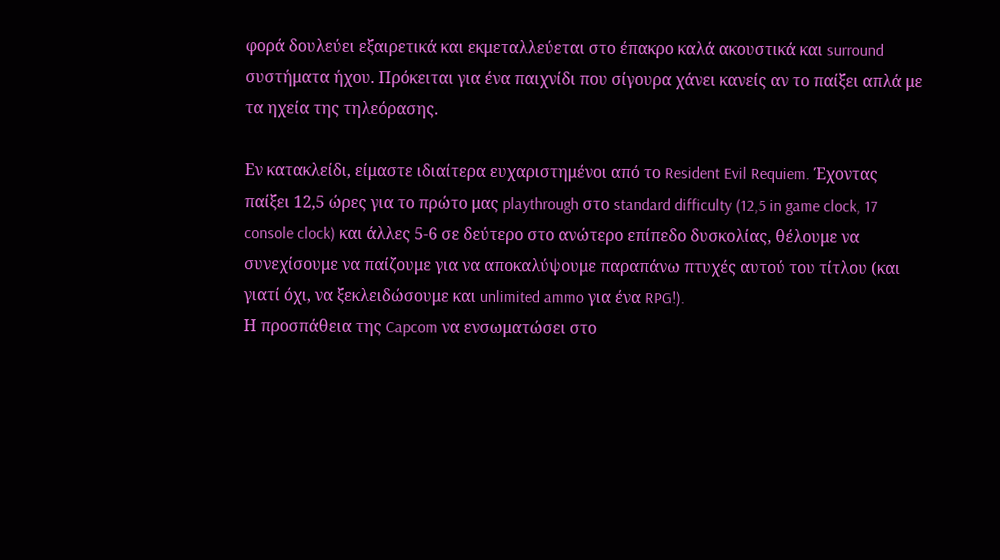φορά δουλεύει εξαιρετικά και εκμεταλλεύεται στο έπακρο καλά ακουστικά και surround συστήματα ήχου. Πρόκειται για ένα παιχνίδι που σίγουρα χάνει κανείς αν το παίξει απλά με τα ηχεία της τηλεόρασης.

Eν κατακλείδι, είμαστε ιδιαίτερα ευχαριστημένοι από το Resident Evil Requiem. Έχοντας παίξει 12,5 ώρες για το πρώτο μας playthrough στο standard difficulty (12,5 in game clock, 17 console clock) και άλλες 5-6 σε δεύτερο στο ανώτερο επίπεδο δυσκολίας, θέλουμε να συνεχίσουμε να παίζουμε για να αποκαλύψουμε παραπάνω πτυχές αυτού του τίτλου (και γιατί όχι, να ξεκλειδώσουμε και unlimited ammo για ένα RPG!).
Η προσπάθεια της Capcom να ενσωματώσει στο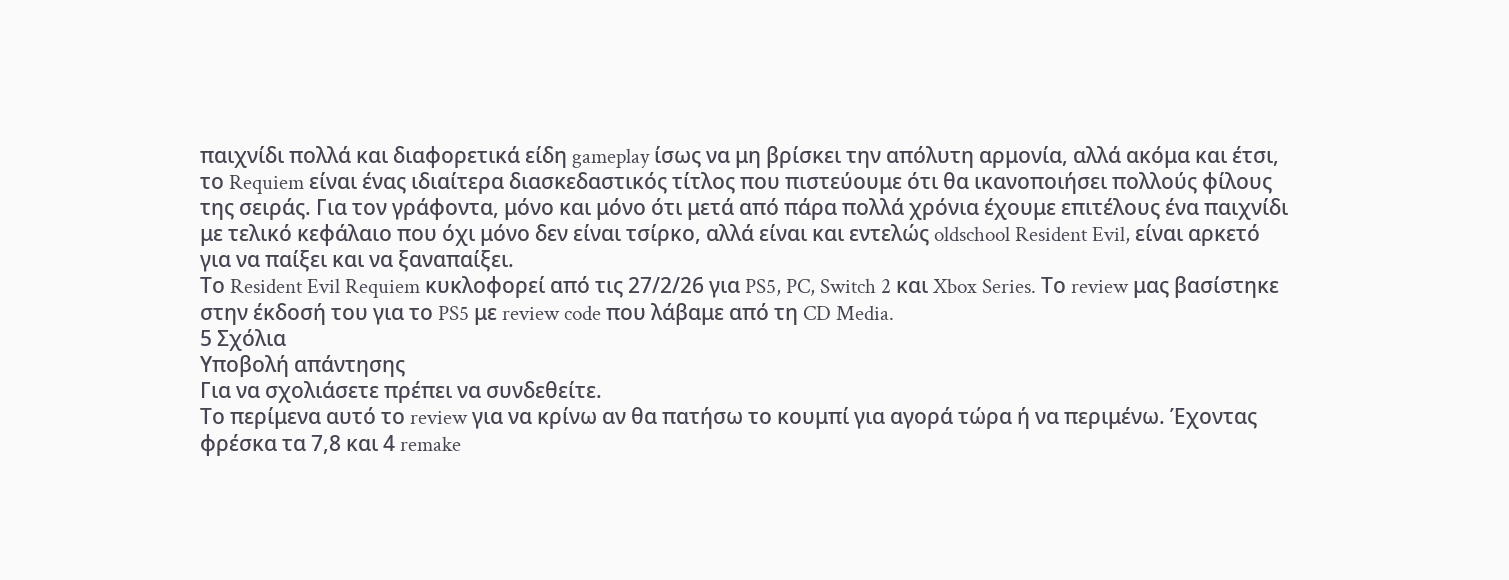παιχνίδι πολλά και διαφορετικά είδη gameplay ίσως να μη βρίσκει την απόλυτη αρμονία, αλλά ακόμα και έτσι, το Requiem είναι ένας ιδιαίτερα διασκεδαστικός τίτλος που πιστεύουμε ότι θα ικανοποιήσει πολλούς φίλους της σειράς. Για τον γράφοντα, μόνο και μόνο ότι μετά από πάρα πολλά χρόνια έχουμε επιτέλους ένα παιχνίδι με τελικό κεφάλαιο που όχι μόνο δεν είναι τσίρκο, αλλά είναι και εντελώς oldschool Resident Evil, είναι αρκετό για να παίξει και να ξαναπαίξει.
Το Resident Evil Requiem κυκλοφορεί από τις 27/2/26 για PS5, PC, Switch 2 και Xbox Series. Το review μας βασίστηκε στην έκδοσή του για το PS5 με review code που λάβαμε από τη CD Media.
5 Σχόλια
Υποβολή απάντησης
Για να σχολιάσετε πρέπει να συνδεθείτε.
Το περίμενα αυτό το review για να κρίνω αν θα πατήσω το κουμπί για αγορά τώρα ή να περιμένω. Έχοντας φρέσκα τα 7,8 και 4 remake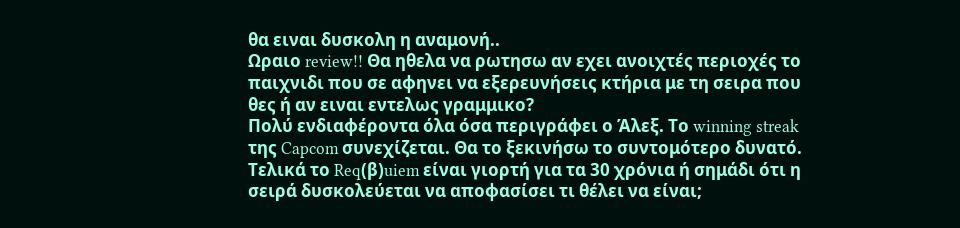θα ειναι δυσκολη η αναμονή..
Ωραιο review!! Θα ηθελα να ρωτησω αν εχει ανοιχτές περιοχές το παιχνιδι που σε αφηνει να εξερευνήσεις κτήρια με τη σειρα που θες ή αν ειναι εντελως γραμμικο?
Πολύ ενδιαφέροντα όλα όσα περιγράφει ο Άλεξ. Το winning streak της Capcom συνεχίζεται. Θα το ξεκινήσω το συντομότερο δυνατό.
Τελικά το Req(β)uiem είναι γιορτή για τα 30 χρόνια ή σημάδι ότι η σειρά δυσκολεύεται να αποφασίσει τι θέλει να είναι;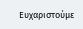Ευχαριστούμε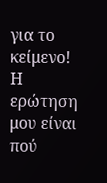για το κείμενο! Η ερώτηση μου είναι πού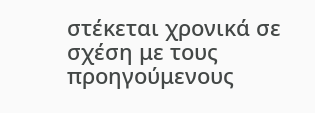στέκεται χρονικά σε σχέση με τους προηγούμενους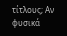τίτλους; Αν φυσικά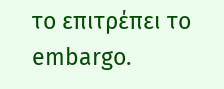το επιτρέπει το embargo.